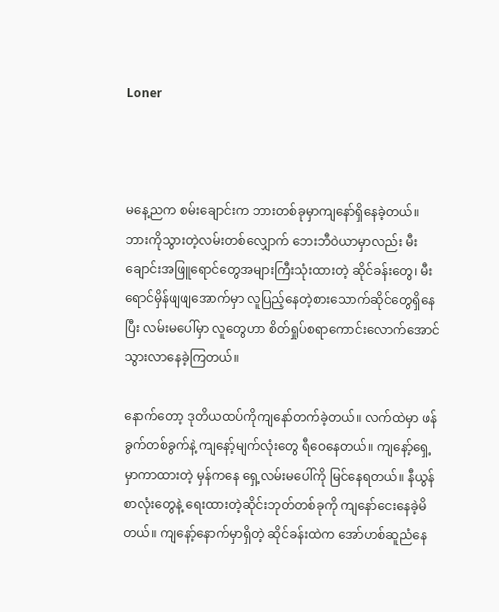Loner



မနေ့ညက စမ်းချောင်းက ဘားတစ်ခုမှာကျနော်ရှိနေခဲ့တယ်။ ဘားကိုသွားတဲ့လမ်းတစ်လျှောက် ဘေးဘီဝဲယာမှာလည်း မီးချောင်းအဖြူရောင်တွေအများကြီးသုံးထားတဲ့ ဆိုင်ခန်းတွေ၊ မီးရောင်မှိန်ဖျဖျအောက်မှာ လူပြည့်နေတဲ့စားသောက်ဆိုင်တွေရှိနေပြီး လမ်းမပေါ်မှာ လူတွေဟာ စိတ်ရှုပ်စရာကောင်းလောက်အောင် သွားလာနေခဲ့ကြတယ်။

နောက်တော့ ဒုတိယထပ်ကိုကျနော်တက်ခဲ့တယ်။ လက်ထဲမှာ ဖန်ခွက်တစ်ခွက်နဲ့ ကျနော့်မျက်လုံးတွေ ရီဝေနေတယ်။ ကျနော့်ရှေ့မှာကာထားတဲ့ မှန်ကနေ ရှေ့လမ်းမပေါ်ကို မြင်နေရတယ်။ နီယွန်စာလုံးတွေနဲ့ ရေးထားတဲ့ဆိုင်းဘုတ်တစ်ခုကို ကျနော်ငေးနေခဲ့မိတယ်။ ကျနော့်နောက်မှာရှိတဲ့ ဆိုင်ခန်းထဲက အော်ဟစ်ဆူညံနေ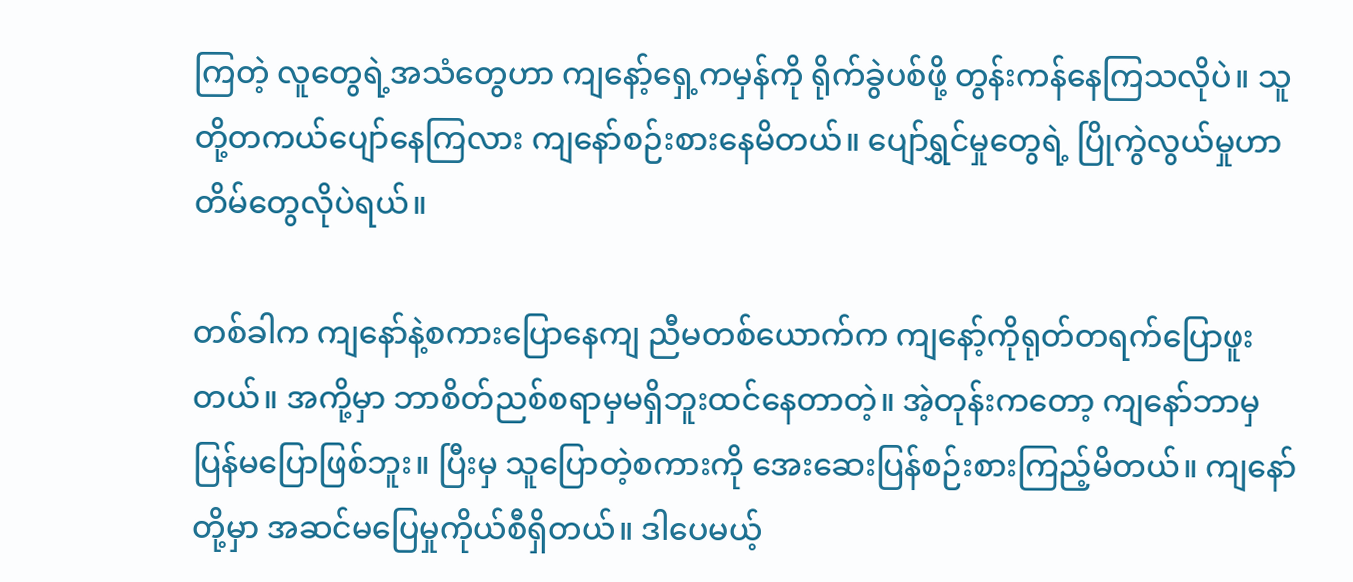ကြတဲ့ လူတွေရဲ့အသံတွေဟာ ကျနော့်ရှေ့ကမှန်ကို ရိုက်ခွဲပစ်ဖို့ တွန်းကန်နေကြသလိုပဲ။ သူတို့တကယ်ပျော်နေကြလား ကျနော်စဉ်းစားနေမိတယ်။ ပျော်ရွှင်မှုတွေရဲ့ ပြိုကွဲလွယ်မှုဟာ တိမ်တွေလိုပဲရယ်။

တစ်ခါက ကျနော်နဲ့စကားပြောနေကျ ညီမတစ်ယောက်က ကျနော့်ကိုရုတ်တရက်ပြောဖူးတယ်။ အကို့မှာ ဘာစိတ်ညစ်စရာမှမရှိဘူးထင်နေတာတဲ့။ အဲ့တုန်းကတော့ ကျနော်ဘာမှပြန်မပြောဖြစ်ဘူး။ ပြီးမှ သူပြောတဲ့စကားကို အေးဆေးပြန်စဉ်းစားကြည့်မိတယ်။ ကျနော်တို့မှာ အဆင်မပြေမှုကိုယ်စီရှိတယ်။ ဒါပေမယ့်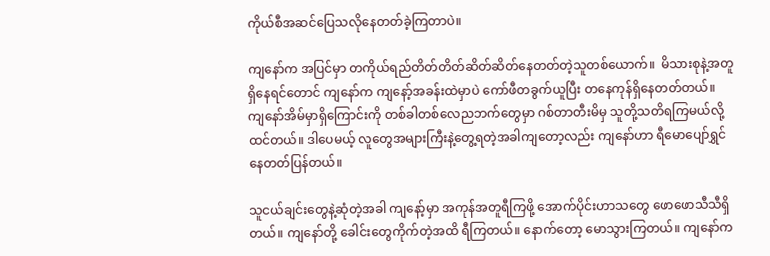ကိုယ်စီအဆင်ပြေသလိုနေတတ်ခဲ့ကြတာပဲ။

ကျနော်က အပြင်မှာ တကိုယ်ရည်တိတ်တိတ်ဆိတ်ဆိတ်နေတတ်တဲ့သူတစ်ယောက်။  မိသားစုနဲ့အတူရှိနေရင်တောင် ကျနော်က ကျနော့်အခန်းထဲမှာပဲ ကော်ဖီတခွက်ယူပြီး တနေကုန်ရှိနေတတ်တယ်။ ကျနော်အိမ်မှာရှိကြောင်းကို တစ်ခါတစ်လေညဘက်တွေမှာ ဂစ်တာတီးမိမှ သူတို့သတိရကြမယ်လို့ထင်တယ်။ ဒါပေမယ့် လူတွေအများကြီးနဲ့တွေ့ရတဲ့အခါကျတော့လည်း ကျနော်ဟာ ရီမောပျော်ရွှင်နေတတ်ပြန်တယ်။

သူငယ်ချင်းတွေနဲ့ဆုံတဲ့အခါ ကျနော့်မှာ အကုန်အတူရီကြဖို့ အောက်ပိုင်းဟာသတွေ ဖောဖောသီသီရှိတယ်။ ကျနော်တို့ ခေါင်းတွေကိုက်တဲ့အထိ ရီကြတယ်။ နောက်တော့ မောသွားကြတယ်။ ကျနော်က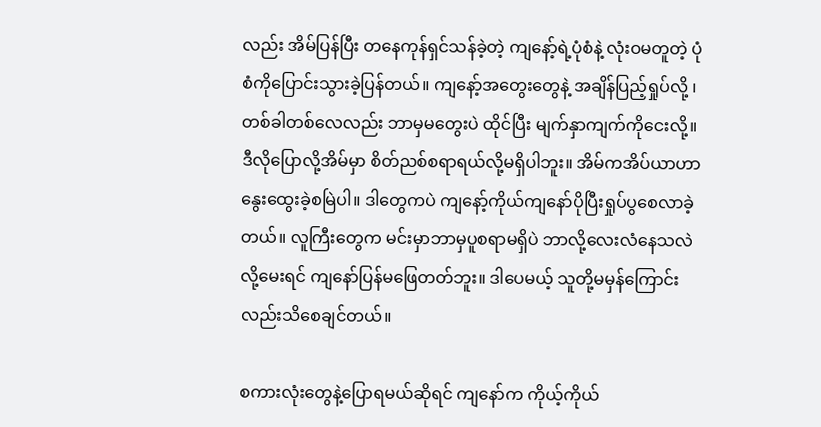လည်း အိမ်ပြန်ပြီး တနေကုန်ရှင်သန်ခဲ့တဲ့ ကျနော့်ရဲ့ပုံစံနဲ့ လုံးဝမတူတဲ့ ပုံစံကိုပြောင်းသွားခဲ့ပြန်တယ်။ ကျနော့်အတွေးတွေနဲ့ အချိန်ပြည့်ရှုပ်လို့ ၊ တစ်ခါတစ်လေလည်း ဘာမှမတွေးပဲ ထိုင်ပြီး မျက်နှာကျက်ကိုငေးလို့။ ဒီလိုပြောလို့အိမ်မှာ စိတ်ညစ်စရာရယ်လို့မရှိပါဘူး။ အိမ်ကအိပ်ယာဟာ နွေးထွေးခဲ့စမြဲပါ။ ဒါတွေကပဲ ကျနော့်ကိုယ်ကျနော်ပိုပြီးရှုပ်ပွစေလာခဲ့တယ်။ လူကြီးတွေက မင်းမှာဘာမှပူစရာမရှိပဲ ဘာလို့လေးလံနေသလဲလို့မေးရင် ကျနော်ပြန်မဖြေတတ်ဘူး။ ဒါပေမယ့် သူတို့မမှန်ကြောင်းလည်းသိစေချင်တယ်။

စကားလုံးတွေနဲ့ပြောရမယ်ဆိုရင် ကျနော်က ကိုယ့်ကိုယ်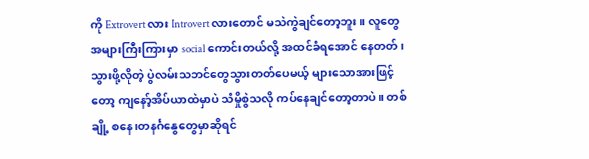ကို Extrovert လား Introvert လားတောင် မသဲကွဲချင်တော့ဘူး။ လူတွေအများကြီးကြားမှာ social ကောင်းတယ်လို့ အထင်ခံရအောင် နေတတ်၊ သွားဖို့လိုတဲ့ ပွဲလမ်းသဘင်တွေသွားတတ်ပေမယ့် များသောအားဖြင့်တော့ ကျနော့်အိပ်ယာထဲမှာပဲ သံမှိုစွဲသလို ကပ်နေချင်တော့တာပဲ။ တစ်ချို့ စနေ၊တနင်္ဂနွေတွေမှာဆိုရင်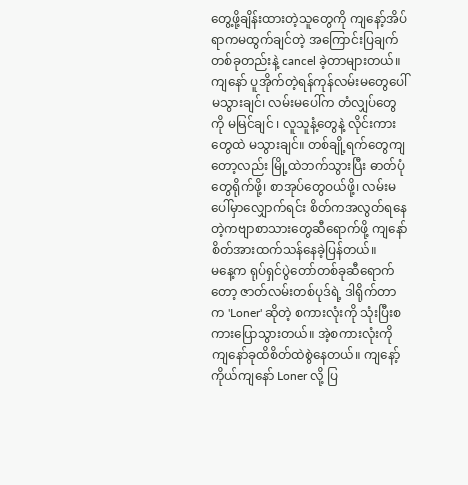တွေ့ဖို့ချိန်းထားတဲ့သူတွေကို ကျနော့်အိပ်ရာကမထွက်ချင်တဲ့ အကြောင်းပြချက်တစ်ခုတည်းနဲ့ cancel ခဲ့တာများတယ်။ ကျနော် ပူအိုက်တဲ့ရန်ကုန်လမ်းမတွေပေါ်မသွားချင်၊ လမ်းမပေါ်က တံလျှပ်တွေကို မမြင်ချင် ၊ လူသူနံ့တွေနဲ့ လိုင်းကားတွေထဲ မသွားချင်။ တစ်ချို့ရက်တွေကျတော့လည်း မြို့ထဲဘက်သွားပြီး ဓာတ်ပုံတွေရိုက်ဖို့၊ စာအုပ်တွေဝယ်ဖို့၊ လမ်းမပေါ်မှာလျှောက်ရင်း စိတ်ကအလွတ်ရနေတဲ့ကဗျာစာသားတွေဆီရောက်ဖို့ ကျနော်စိတ်အားထက်သန်နေခဲ့ပြန်တယ်။
မနေ့က ရုပ်ရှင်ပွဲတော်တစ်ခုဆီရောက်တော့ ဇာတ်လမ်းတစ်ပုဒ်ရဲ့ ဒါရိုက်တာက 'Loner' ဆိုတဲ့ စကားလုံးကို သုံးပြီးစကားပြောသွားတယ်။ အဲ့စကားလုံးကို ကျနော်ခုထိစိတ်ထဲစွဲနေတယ်။ ကျနော့်ကိုယ်ကျနော် Loner လို့ ပြ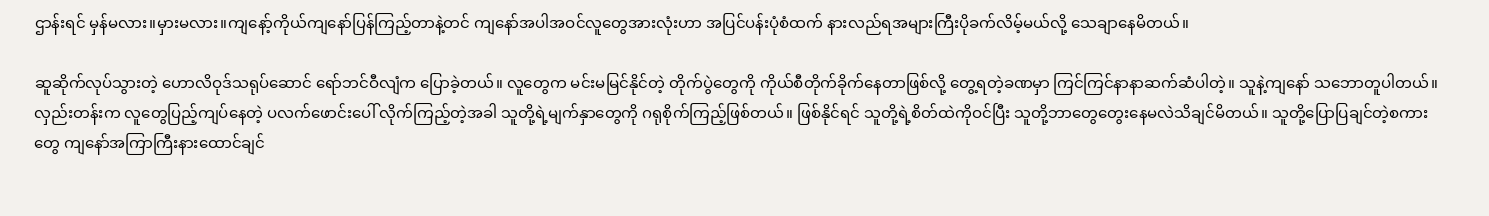ဌာန်းရင် မှန်မလား။မှားမလား။ကျနော့်ကိုယ်ကျနော်ပြန်ကြည့်တာနဲ့တင် ကျနော်အပါအဝင်လူတွေအားလုံးဟာ အပြင်ပန်းပုံစံထက် နားလည်ရအများကြီးပိုခက်လိမ့်မယ်လို့ သေချာနေမိတယ်။

ဆူဆိုက်လုပ်သွားတဲ့ ဟောလိဝုဒ်သရုပ်ဆောင် ရော်ဘင်ဝီလျံက ပြောခဲ့တယ်။ လူတွေက မင်းမမြင်နိုင်တဲ့ တိုက်ပွဲတွေကို ကိုယ်စီတိုက်ခိုက်နေတာဖြစ်လို့ တွေ့ရတဲ့ခဏမှာ ကြင်ကြင်နာနာဆက်ဆံပါတဲ့။ သူနဲ့ကျနော် သဘောတူပါတယ်။ လှည်းတန်းက လူတွေပြည့်ကျပ်နေတဲ့ ပလက်ဖောင်းပေါ် လိုက်ကြည့်တဲ့အခါ သူတို့ရဲ့မျက်နှာတွေကို ဂရုစိုက်ကြည့်ဖြစ်တယ်။ ဖြစ်နိုင်ရင် သူတို့ရဲ့စိတ်ထဲကိုဝင်ပြီး သူတို့ဘာတွေတွေးနေမလဲသိချင်မိတယ်။ သူတို့ပြောပြချင်တဲ့စကားတွေ ကျနော်အကြာကြီးနားထောင်ချင်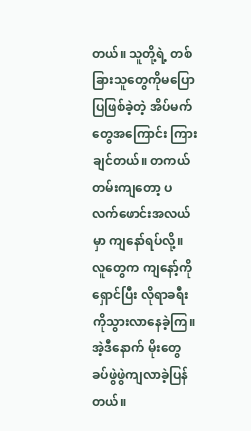တယ်။ သူတို့ရဲ့ တစ်ခြားသူတွေကိုမပြောပြဖြစ်ခဲ့တဲ့ အိပ်မက်တွေအကြောင်း ကြားချင်တယ်။ တကယ်တမ်းကျတော့ ပလက်ဖောင်းအလယ်မှာ ကျနော်ရပ်လို့။ လူတွေက ကျနော့်ကိုရှောင်ပြီး လိုရာခရီးကိုသွားလာနေခဲ့ကြ။ အဲ့ဒီနောက် မိုးတွေ ခပ်ဖွဲဖွဲကျလာခဲ့ပြန်တယ်။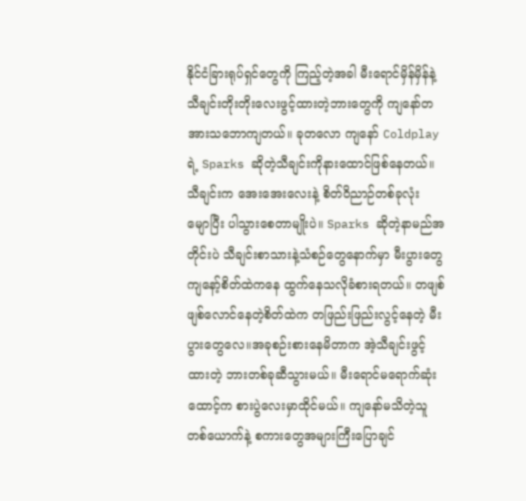နိုင်ငံခြားရုပ်ရှင်တွေကို ကြည့်တဲ့အခါ မီးရောင်မှိန်မှိန်နဲ့ သီချင်းတိုးတိုးလေးဖွင့်ထားတဲ့ဘားတွေကို ကျနော်တအားသဘောကျတယ်။ ခုတလော ကျနော် Coldplay ရဲ့ Sparks ဆိုတဲ့သီချင်းကိုနားထောင်ဖြစ်နေတယ်။ သီချင်းက အေးအေးလေးနဲ့ စိတ်ဝိညာဉ်တစ်ခုလုံး မျောပြီး ပါသွားစေတာမျိုးပဲ။ Sparks ဆိုတဲ့နာမည်အတိုင်းပဲ သီချင်းစာသားနဲ့သံစဉ်တွေနောက်မှာ မီးပွားတွေ ကျနော့်စိတ်ထဲကနေ ထွက်နေသလိုခံစားရတယ်။ တဖျစ်ဖျစ်လောင်နေတဲ့စိတ်ထဲက တဖြည်းဖြည်းလွင့်နေတဲ့ မီးပွားတွေလေ။အခုစဉ်းစားနေမိတာက အဲ့သီချင်းဖွင့်ထားတဲ့ ဘားတစ်ခုဆီသွားမယ်။ မီးရောင်မရောက်ဆုံး ထောင့်က စားပွဲလေးမှာထိုင်မယ်။ ကျနော်မသိတဲ့သူတစ်ယောက်နဲ့ စကားတွေအများကြီးပြောချင်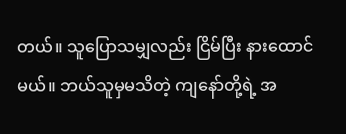တယ်။ သူပြောသမျှလည်း ငြိမ်ပြီး နားထောင်မယ်။ ဘယ်သူမှမသိတဲ့ ကျနော်တို့ရဲ့ အ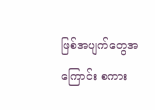ဖြစ်အပျက်တွေအကြောင်း စကား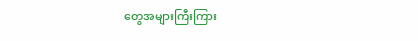တွေအများကြီးကြား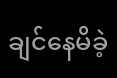ချင်နေမိခဲ့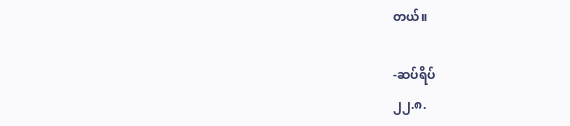တယ်။

-ဆပ်ရိပ်
၂၂.၈.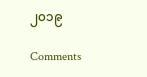၂၀၁၉

Comments